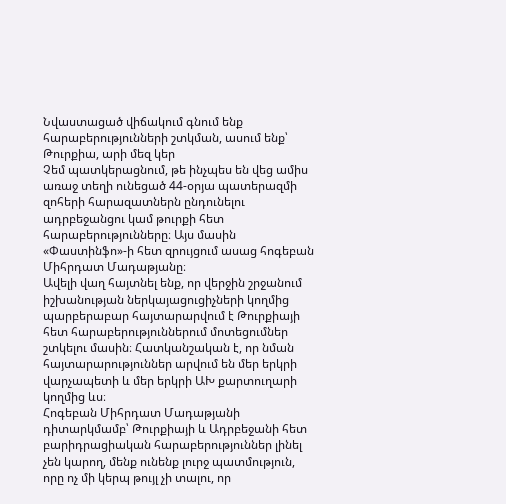Նվաստացած վիճակում գնում ենք հարաբերությունների շտկման, ասում ենք՝ Թուրքիա, արի մեզ կեր
Չեմ պատկերացնում, թե ինչպես են վեց ամիս առաջ տեղի ունեցած 44-օրյա պատերազմի զոհերի հարազատներն ընդունելու ադրբեջանցու կամ թուրքի հետ հարաբերությունները։ Այս մասին «Փաստինֆո»-ի հետ զրույցում ասաց հոգեբան Միհրդատ Մադաթյանը։
Ավելի վաղ հայտնել ենք, որ վերջին շրջանում իշխանության ներկայացուցիչների կողմից պարբերաբար հայտարարվում է Թուրքիայի հետ հարաբերություններում մոտեցումներ շտկելու մասին։ Հատկանշական է, որ նման հայտարարություններ արվում են մեր երկրի վարչապետի և մեր երկրի ԱԽ քարտուղարի կողմից ևս։
Հոգեբան Միհրդատ Մադաթյանի դիտարկմամբ՝ Թուրքիայի և Ադրբեջանի հետ բարիդրացիական հարաբերություններ լինել չեն կարող, մենք ունենք լուրջ պատմություն, որը ոչ մի կերպ թույլ չի տալու, որ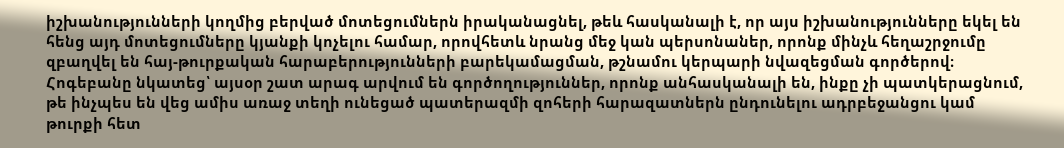իշխանությունների կողմից բերված մոտեցումներն իրականացնել, թեև հասկանալի է, որ այս իշխանությունները եկել են հենց այդ մոտեցումները կյանքի կոչելու համար, որովհետև նրանց մեջ կան պերսոնաներ, որոնք մինչև հեղաշրջումը զբաղվել են հայ-թուրքական հարաբերությունների բարեկամացման, թշնամու կերպարի նվազեցման գործերով։ Հոգեբանը նկատեց՝ այսօր շատ արագ արվում են գործողություններ, որոնք անհասկանալի են, ինքը չի պատկերացնում, թե ինչպես են վեց ամիս առաջ տեղի ունեցած պատերազմի զոհերի հարազատներն ընդունելու ադրբեջանցու կամ թուրքի հետ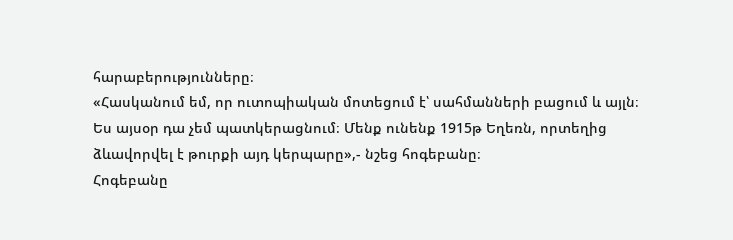հարաբերությունները։
«Հասկանում եմ, որ ուտոպիական մոտեցում է՝ սահմանների բացում և այլն։ Ես այսօր դա չեմ պատկերացնում։ Մենք ունենք 1915թ Եղեռն, որտեղից ձևավորվել է թուրքի այդ կերպարը»,- նշեց հոգեբանը։
Հոգեբանը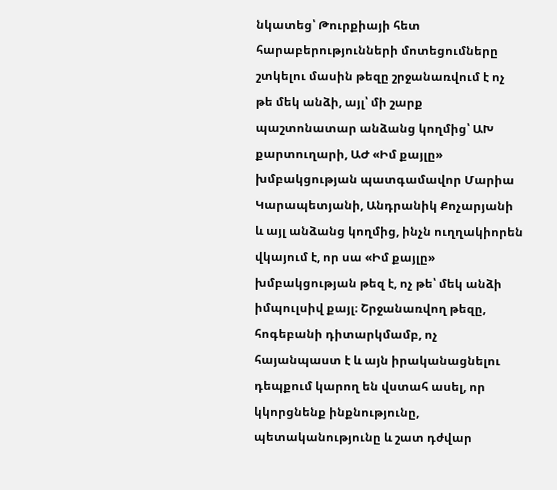նկատեց՝ Թուրքիայի հետ հարաբերությունների մոտեցումները շտկելու մասին թեզը շրջանառվում է ոչ թե մեկ անձի, այլ՝ մի շարք պաշտոնատար անձանց կողմից՝ ԱԽ քարտուղարի, ԱԺ «Իմ քայլը» խմբակցության պատգամավոր Մարիա Կարապետյանի, Անդրանիկ Քոչարյանի և այլ անձանց կողմից, ինչն ուղղակիորեն վկայում է, որ սա «Իմ քայլը» խմբակցության թեզ է, ոչ թե՝ մեկ անձի իմպուլսիվ քայլ։ Շրջանառվող թեզը, հոգեբանի դիտարկմամբ, ոչ հայանպաստ է և այն իրականացնելու դեպքում կարող են վստահ ասել, որ կկորցնենք ինքնությունը, պետականությունը և շատ դժվար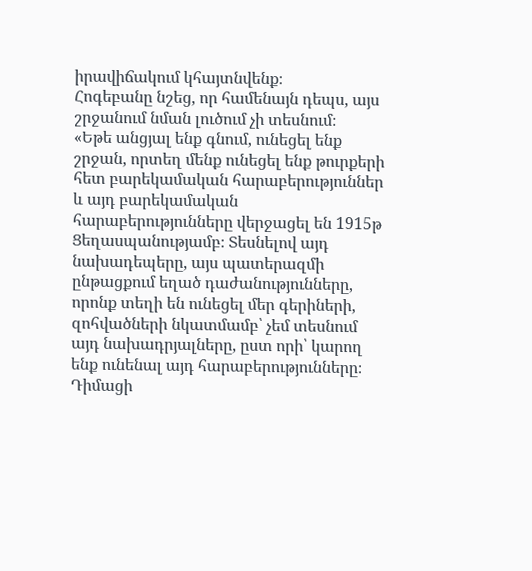իրավիճակում կհայտնվենք։
Հոգեբանը նշեց, որ համենայն դեպս, այս շրջանում նման լուծում չի տեսնում։
«Եթե անցյալ ենք գնում, ունեցել ենք շրջան, որտեղ մենք ունեցել ենք թուրքերի հետ բարեկամական հարաբերություններ և այդ բարեկամական հարաբերությունները վերջացել են 1915թ Ցեղասպանությամբ։ Տեսնելով այդ նախադեպերը, այս պատերազմի ընթացքում եղած դաժանությունները, որոնք տեղի են ունեցել մեր գերիների, զոհվածների նկատմամբ՝ չեմ տեսնում այդ նախադրյալները, ըստ որի՝ կարող ենք ունենալ այդ հարաբերությունները։ Դիմացի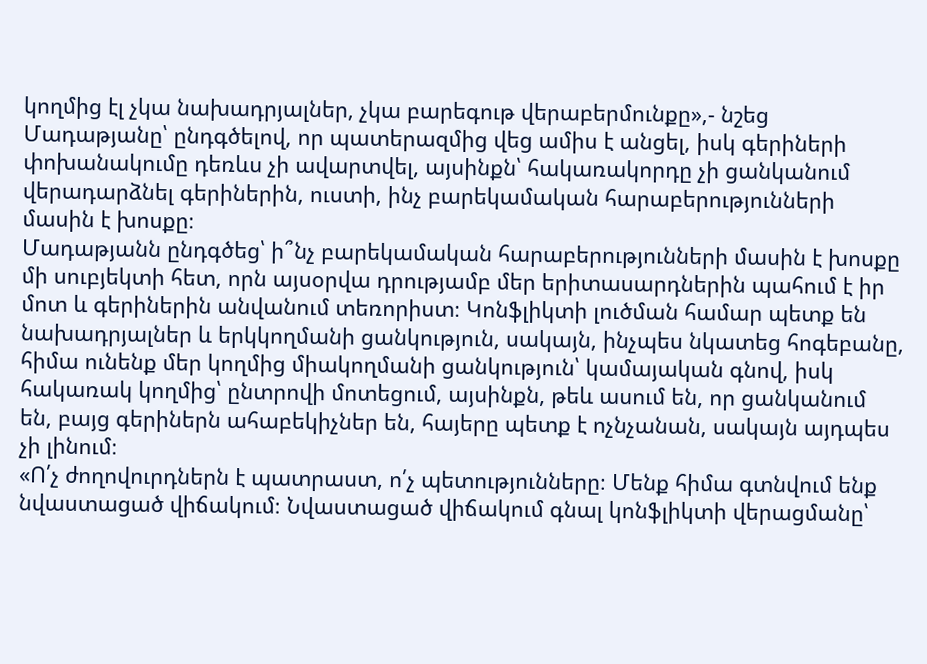կողմից էլ չկա նախադրյալներ, չկա բարեգութ վերաբերմունքը»,- նշեց Մադաթյանը՝ ընդգծելով, որ պատերազմից վեց ամիս է անցել, իսկ գերիների փոխանակումը դեռևս չի ավարտվել, այսինքն՝ հակառակորդը չի ցանկանում վերադարձնել գերիներին, ուստի, ինչ բարեկամական հարաբերությունների մասին է խոսքը։
Մադաթյանն ընդգծեց՝ ի՞նչ բարեկամական հարաբերությունների մասին է խոսքը մի սուբյեկտի հետ, որն այսօրվա դրությամբ մեր երիտասարդներին պահում է իր մոտ և գերիներին անվանում տեռորիստ։ Կոնֆլիկտի լուծման համար պետք են նախադրյալներ և երկկողմանի ցանկություն, սակայն, ինչպես նկատեց հոգեբանը, հիմա ունենք մեր կողմից միակողմանի ցանկություն՝ կամայական գնով, իսկ հակառակ կողմից՝ ընտրովի մոտեցում, այսինքն, թեև ասում են, որ ցանկանում են, բայց գերիներն ահաբեկիչներ են, հայերը պետք է ոչնչանան, սակայն այդպես չի լինում։
«Ո՛չ ժողովուրդներն է պատրաստ, ո՛չ պետությունները։ Մենք հիմա գտնվում ենք նվաստացած վիճակում։ Նվաստացած վիճակում գնալ կոնֆլիկտի վերացմանը՝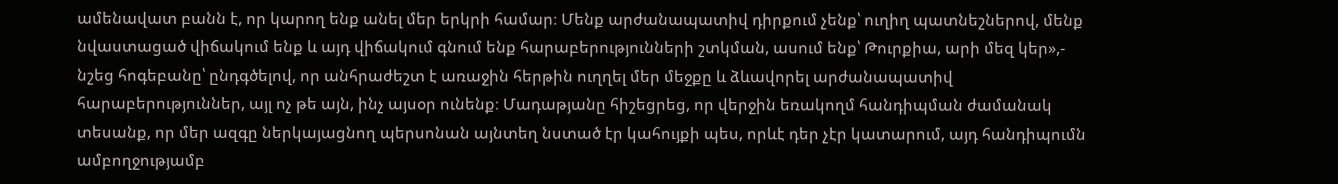ամենավատ բանն է, որ կարող ենք անել մեր երկրի համար։ Մենք արժանապատիվ դիրքում չենք՝ ուղիղ պատնեշներով, մենք նվաստացած վիճակում ենք և այդ վիճակում գնում ենք հարաբերությունների շտկման, ասում ենք՝ Թուրքիա, արի մեզ կեր»,- նշեց հոգեբանը՝ ընդգծելով, որ անհրաժեշտ է առաջին հերթին ուղղել մեր մեջքը և ձևավորել արժանապատիվ հարաբերություններ, այլ ոչ թե այն, ինչ այսօր ունենք։ Մադաթյանը հիշեցրեց, որ վերջին եռակողմ հանդիպման ժամանակ տեսանք, որ մեր ազգը ներկայացնող պերսոնան այնտեղ նստած էր կահույքի պես, որևէ դեր չէր կատարում, այդ հանդիպումն ամբողջությամբ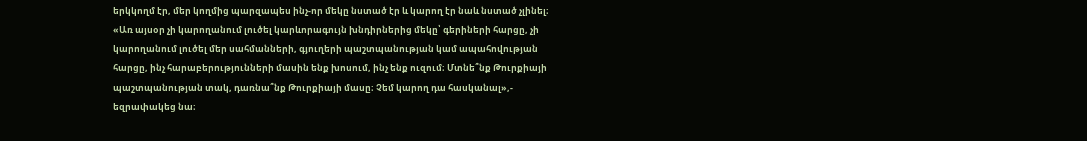երկկողմ էր, մեր կողմից պարզապես ինչ-որ մեկը նստած էր և կարող էր նաև նստած չլինել։
«Առ այսօր չի կարողանում լուծել կարևորագույն խնդիրներից մեկը՝ գերիների հարցը, չի կարողանում լուծել մեր սահմանների, գյուղերի պաշտպանության կամ ապահովության հարցը, ինչ հարաբերությունների մասին ենք խոսում, ինչ ենք ուզում։ Մտնե՞նք Թուրքիայի պաշտպանության տակ, դառնա՞նք Թուրքիայի մասը։ Չեմ կարող դա հասկանալ»,- եզրափակեց նա։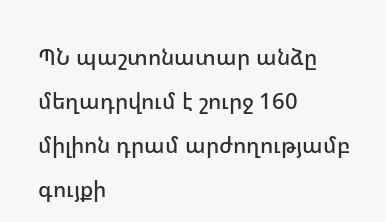ՊՆ պաշտոնատար անձը մեղադրվում է շուրջ 160 միլիոն դրամ արժողությամբ գույքի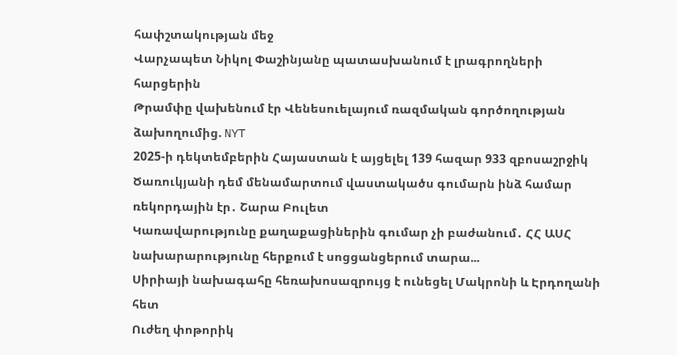հափշտակության մեջ
Վարչապետ Նիկոլ Փաշինյանը պատասխանում է լրագրողների հարցերին
Թրամփը վախենում էր Վենեսուելայում ռազմական գործողության ձախողումից. NYT
2025-ի դեկտեմբերին Հայաստան է այցելել 139 հազար 933 զբոսաշրջիկ
Ծառուկյանի դեմ մենամարտում վաստակածս գումարն ինձ համար ռեկորդային էր․ Շարա Բուլետ
Կառավարությունը քաղաքացիներին գումար չի բաժանում․ ՀՀ ԱՍՀ նախարարությունը հերքում է սոցցանցերում տարա...
Սիրիայի նախագահը հեռախոսազրույց է ունեցել Մակրոնի և Էրդողանի հետ
Ուժեղ փոթորիկ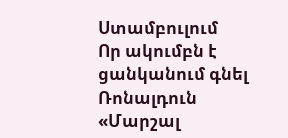Ստամբուլում
Որ ակումբն է ցանկանում գնել Ռոնալդուն
«Մարշալ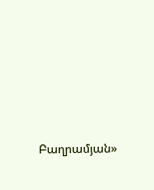Բաղրամյան»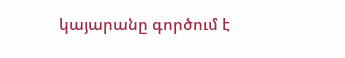կայարանը գործում է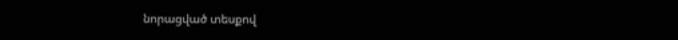նորացված տեսքով